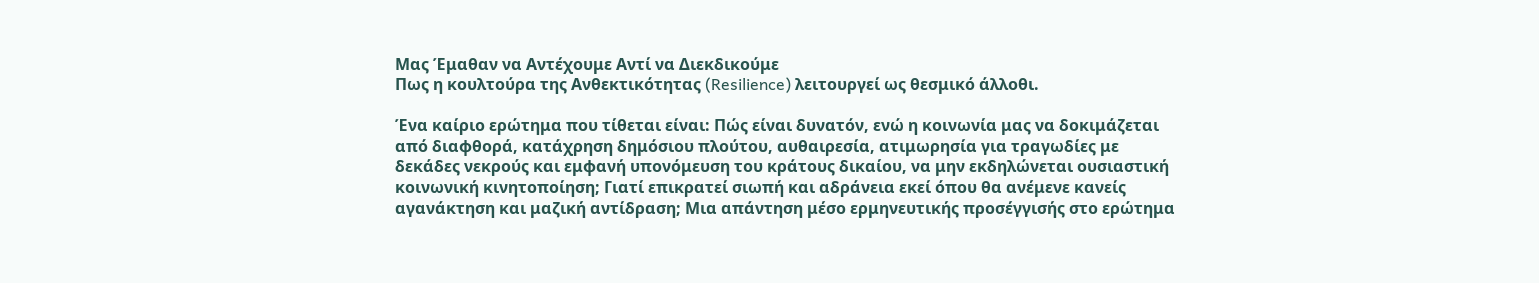Μας Έμαθαν να Αντέχουμε Αντί να Διεκδικούμε
Πως η κουλτούρα της Ανθεκτικότητας (Resilience) λειτουργεί ως θεσμικό άλλοθι.

Ένα καίριο ερώτημα που τίθεται είναι: Πώς είναι δυνατόν, ενώ η κοινωνία μας να δοκιμάζεται από διαφθορά, κατάχρηση δημόσιου πλούτου, αυθαιρεσία, ατιμωρησία για τραγωδίες με δεκάδες νεκρούς και εμφανή υπονόμευση του κράτους δικαίου, να μην εκδηλώνεται ουσιαστική κοινωνική κινητοποίηση; Γιατί επικρατεί σιωπή και αδράνεια εκεί όπου θα ανέμενε κανείς αγανάκτηση και μαζική αντίδραση; Μια απάντηση μέσο ερμηνευτικής προσέγγισής στο ερώτημα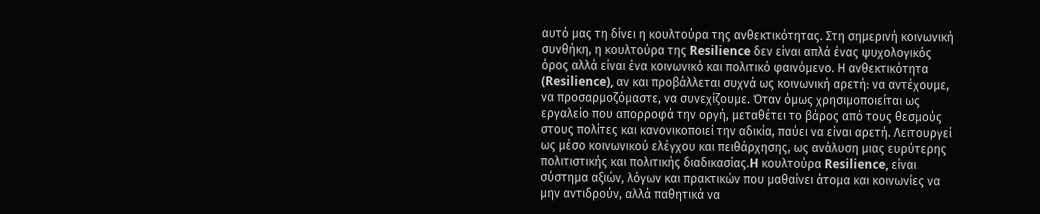αυτό μας τη δίνει η κουλτούρα της ανθεκτικότητας. Στη σημερινή κοινωνική συνθήκη, η κουλτούρα της Resilience δεν είναι απλά ένας ψυχολογικός όρος αλλά είναι ένα κοινωνικό και πολιτικό φαινόμενο. Η ανθεκτικότητα (Resilience), αν και προβάλλεται συχνά ως κοινωνική αρετή: να αντέχουμε, να προσαρμοζόμαστε, να συνεχίζουμε. Όταν όμως χρησιμοποιείται ως εργαλείο που απορροφά την οργή, μεταθέτει το βάρος από τους θεσμούς στους πολίτες και κανονικοποιεί την αδικία, παύει να είναι αρετή. Λειτουργεί ως μέσο κοινωνικού ελέγχου και πειθάρχησης, ως ανάλυση μιας ευρύτερης πολιτιστικής και πολιτικής διαδικασίας.H κουλτούρα Resilience, είναι σύστημα αξιών, λόγων και πρακτικών που μαθαίνει άτομα και κοινωνίες να μην αντιδρούν, αλλά παθητικά να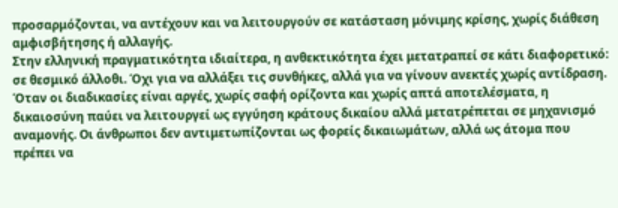προσαρμόζονται, να αντέχουν και να λειτουργούν σε κατάσταση μόνιμης κρίσης, χωρίς διάθεση αμφισβήτησης ή αλλαγής.
Στην ελληνική πραγματικότητα ιδιαίτερα, η ανθεκτικότητα έχει μετατραπεί σε κάτι διαφορετικό: σε θεσμικό άλλοθι. Όχι για να αλλάξει τις συνθήκες, αλλά για να γίνουν ανεκτές χωρίς αντίδραση. Όταν οι διαδικασίες είναι αργές, χωρίς σαφή ορίζοντα και χωρίς απτά αποτελέσματα, η δικαιοσύνη παύει να λειτουργεί ως εγγύηση κράτους δικαίου αλλά μετατρέπεται σε μηχανισμό αναμονής. Οι άνθρωποι δεν αντιμετωπίζονται ως φορείς δικαιωμάτων, αλλά ως άτομα που πρέπει να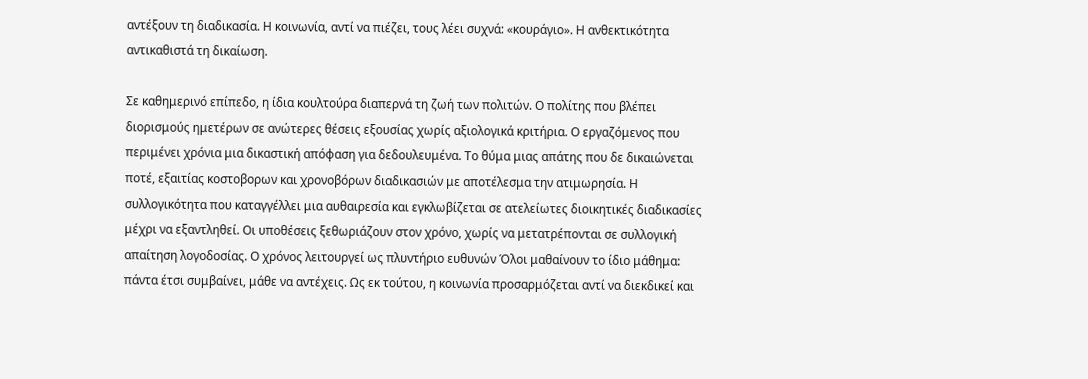αντέξουν τη διαδικασία. Η κοινωνία, αντί να πιέζει, τους λέει συχνά: «κουράγιο». Η ανθεκτικότητα αντικαθιστά τη δικαίωση.

Σε καθημερινό επίπεδο, η ίδια κουλτούρα διαπερνά τη ζωή των πολιτών. Ο πολίτης που βλέπει διορισμούς ημετέρων σε ανώτερες θέσεις εξουσίας χωρίς αξιολογικά κριτήρια. Ο εργαζόμενος που περιμένει χρόνια μια δικαστική απόφαση για δεδουλευμένα. Το θύμα μιας απάτης που δε δικαιώνεται ποτέ, εξαιτίας κοστοβορων και χρονοβόρων διαδικασιών με αποτέλεσμα την ατιμωρησία. Η συλλογικότητα που καταγγέλλει μια αυθαιρεσία και εγκλωβίζεται σε ατελείωτες διοικητικές διαδικασίες μέχρι να εξαντληθεί. Οι υποθέσεις ξεθωριάζουν στον χρόνο, χωρίς να μετατρέπονται σε συλλογική απαίτηση λογοδοσίας. Ο χρόνος λειτουργεί ως πλυντήριο ευθυνών Όλοι μαθαίνουν το ίδιο μάθημα: πάντα έτσι συμβαίνει, μάθε να αντέχεις. Ως εκ τούτου, η κοινωνία προσαρμόζεται αντί να διεκδικεί και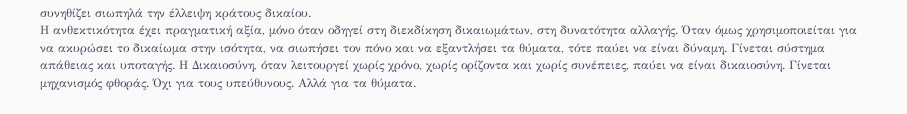συνηθίζει σιωπηλά την έλλειψη κράτους δικαίου.
Η ανθεκτικότητα έχει πραγματική αξία, μόνο όταν οδηγεί στη διεκδίκηση δικαιωμάτων, στη δυνατότητα αλλαγής. Όταν όμως χρησιμοποιείται για να ακυρώσει το δικαίωμα στην ισότητα, να σιωπήσει τον πόνο και να εξαντλήσει τα θύματα, τότε παύει να είναι δύναμη. Γίνεται σύστημα απάθειας και υποταγής. Η Δικαιοσύνη, όταν λειτουργεί χωρίς χρόνο, χωρίς ορίζοντα και χωρίς συνέπειες, παύει να είναι δικαιοσύνη. Γίνεται μηχανισμός φθοράς. Όχι για τους υπεύθυνους. Αλλά για τα θύματα.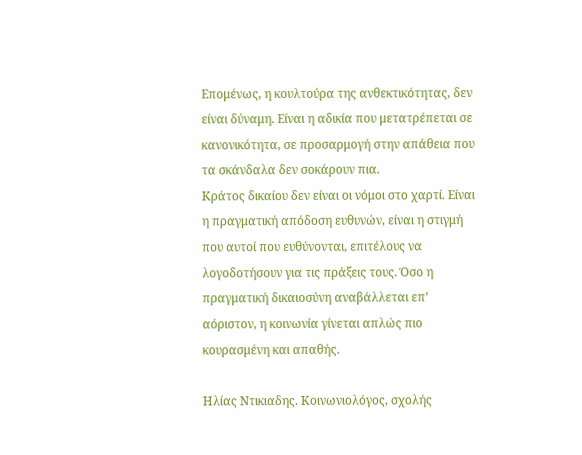Επομένως, η κουλτούρα της ανθεκτικότητας, δεν είναι δύναμη. Είναι η αδικία που μετατρέπεται σε κανονικότητα, σε προσαρμογή στην απάθεια που τα σκάνδαλα δεν σοκάρουν πια.
Κράτος δικαίου δεν είναι οι νόμοι στο χαρτί. Είναι η πραγματική απόδοση ευθυνών, είναι η στιγμή που αυτοί που ευθύνονται, επιτέλους να λογοδοτήσουν για τις πράξεις τους. Όσο η πραγματική δικαιοσύνη αναβάλλεται επ’ αόριστον, η κοινωνία γίνεται απλώς πιο κουρασμένη και απαθής.

Ηλίας Ντικιαδης. Κοινωνιολόγος, σχολής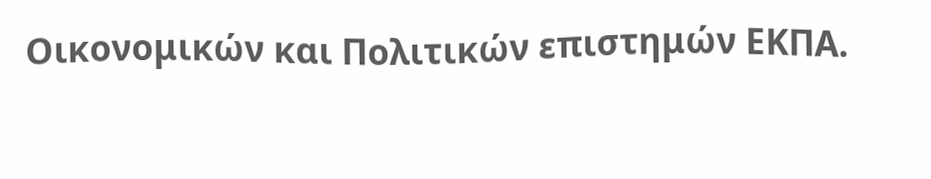Οικονομικών και Πολιτικών επιστημών ΕΚΠΑ.